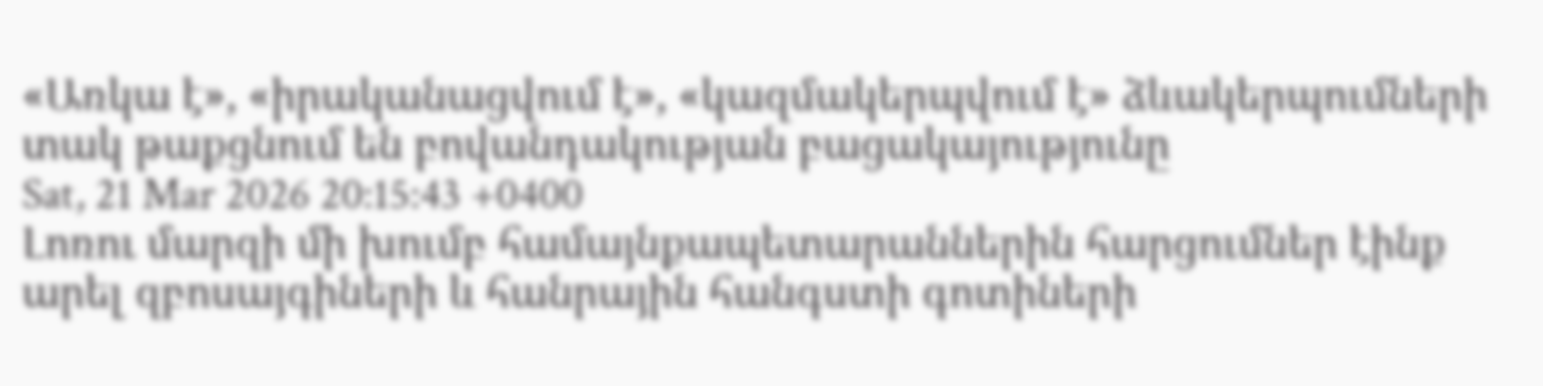«Առկա է», «իրականացվում է», «կազմակերպվում է» ձևակերպումների տակ թաքցնում են բովանդակության բացակայությունը
Sat, 21 Mar 2026 20:15:43 +0400
Լոռու մարզի մի խումբ համայնքապետարաններին հարցումներ էինք արել զբոսայգիների և հանրային հանգստի գոտիների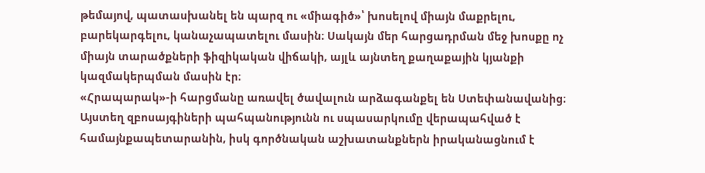թեմայով, պատասխանել են պարզ ու «միագիծ»՝ խոսելով միայն մաքրելու, բարեկարգելու, կանաչապատելու մասին։ Սակայն մեր հարցադրման մեջ խոսքը ոչ միայն տարածքների ֆիզիկական վիճակի, այլև այնտեղ քաղաքային կյանքի կազմակերպման մասին էր։
«Հրապարակ»-ի հարցմանը առավել ծավալուն արձագանքել են Ստեփանավանից։ Այստեղ զբոսայգիների պահպանությունն ու սպասարկումը վերապահված է համայնքապետարանին, իսկ գործնական աշխատանքներն իրականացնում է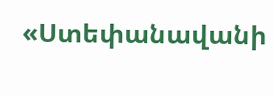«Ստեփանավանի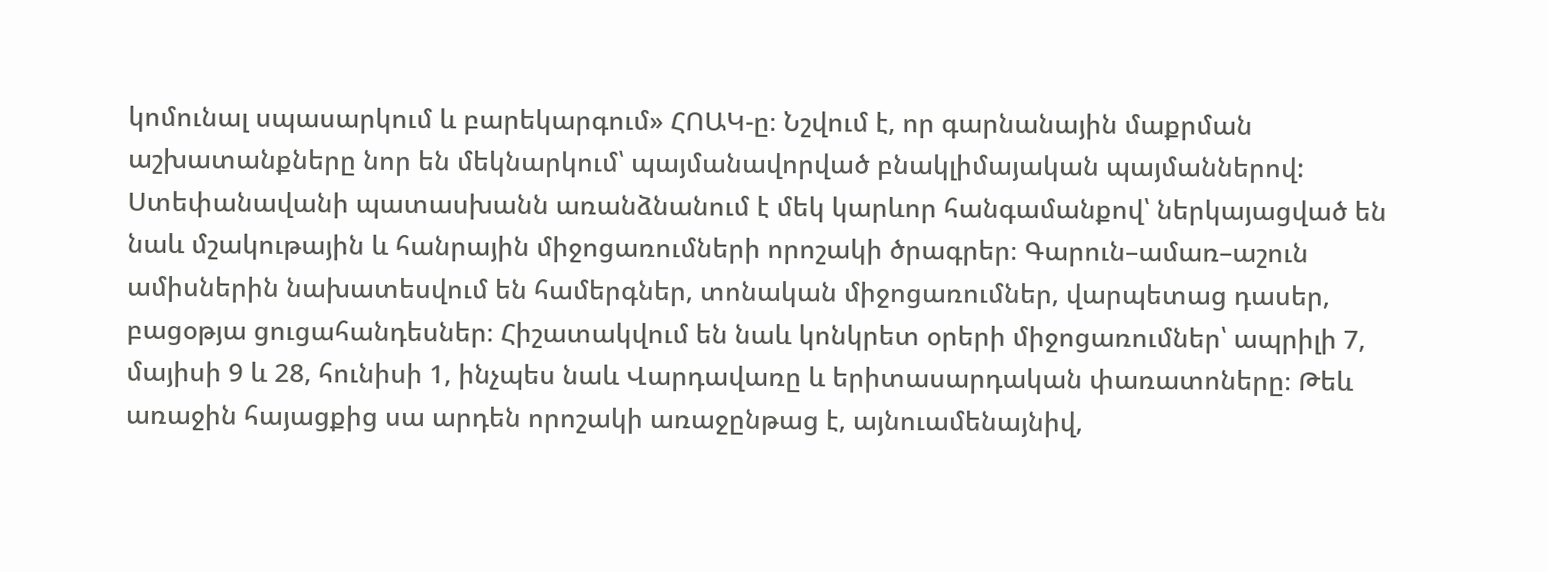կոմունալ սպասարկում և բարեկարգում» ՀՈԱԿ-ը։ Նշվում է, որ գարնանային մաքրման աշխատանքները նոր են մեկնարկում՝ պայմանավորված բնակլիմայական պայմաններով: Ստեփանավանի պատասխանն առանձնանում է մեկ կարևոր հանգամանքով՝ ներկայացված են նաև մշակութային և հանրային միջոցառումների որոշակի ծրագրեր։ Գարուն–ամառ–աշուն ամիսներին նախատեսվում են համերգներ, տոնական միջոցառումներ, վարպետաց դասեր, բացօթյա ցուցահանդեսներ։ Հիշատակվում են նաև կոնկրետ օրերի միջոցառումներ՝ ապրիլի 7, մայիսի 9 և 28, հունիսի 1, ինչպես նաև Վարդավառը և երիտասարդական փառատոները։ Թեև առաջին հայացքից սա արդեն որոշակի առաջընթաց է, այնուամենայնիվ,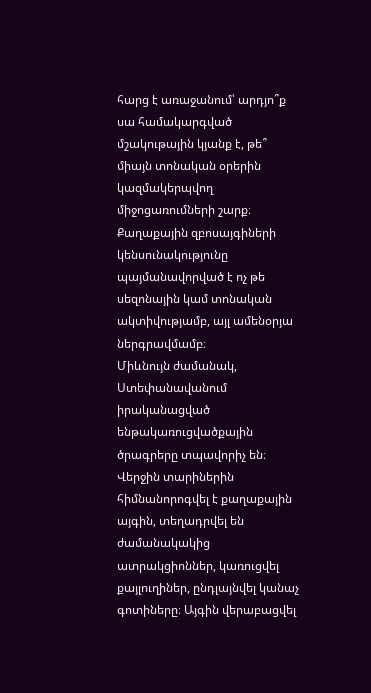հարց է առաջանում՝ արդյո՞ք սա համակարգված մշակութային կյանք է, թե՞ միայն տոնական օրերին կազմակերպվող միջոցառումների շարք։ Քաղաքային զբոսայգիների կենսունակությունը պայմանավորված է ոչ թե սեզոնային կամ տոնական ակտիվությամբ, այլ ամենօրյա ներգրավմամբ։
Միևնույն ժամանակ, Ստեփանավանում իրականացված ենթակառուցվածքային ծրագրերը տպավորիչ են։ Վերջին տարիներին հիմնանորոգվել է քաղաքային այգին, տեղադրվել են ժամանակակից ատրակցիոններ, կառուցվել քայլուղիներ, ընդլայնվել կանաչ գոտիները։ Այգին վերաբացվել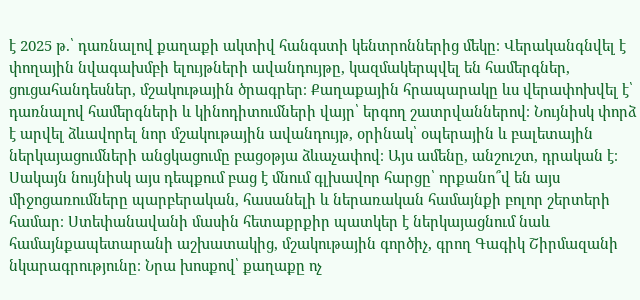է 2025 թ.՝ դառնալով քաղաքի ակտիվ հանգստի կենտրոններից մեկը։ Վերականգնվել է փողային նվագախմբի ելույթների ավանդույթը, կազմակերպվել են համերգներ, ցուցահանդեսներ, մշակութային ծրագրեր։ Քաղաքային հրապարակը ևս վերափոխվել է՝ դառնալով համերգների և կինոդիտումների վայր՝ երգող շատրվաններով։ Նույնիսկ փորձ է արվել ձևավորել նոր մշակութային ավանդույթ, օրինակ՝ օպերային և բալետային ներկայացումների անցկացումը բացօթյա ձևաչափով։ Այս ամենը, անշուշտ, դրական է։ Սակայն նույնիսկ այս դեպքում բաց է մնում գլխավոր հարցը՝ որքանո՞վ են այս միջոցառումները պարբերական, հասանելի և ներառական համայնքի բոլոր շերտերի համար։ Ստեփանավանի մասին հետաքրքիր պատկեր է ներկայացնում նաև համայնքապետարանի աշխատակից, մշակութային գործիչ, գրող Գագիկ Շիրմազանի նկարագրությունը։ Նրա խոսքով՝ քաղաքը ոչ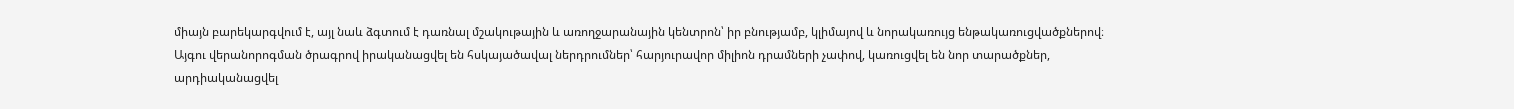միայն բարեկարգվում է, այլ նաև ձգտում է դառնալ մշակութային և առողջարանային կենտրոն՝ իր բնությամբ, կլիմայով և նորակառույց ենթակառուցվածքներով։ Այգու վերանորոգման ծրագրով իրականացվել են հսկայածավալ ներդրումներ՝ հարյուրավոր միլիոն դրամների չափով, կառուցվել են նոր տարածքներ, արդիականացվել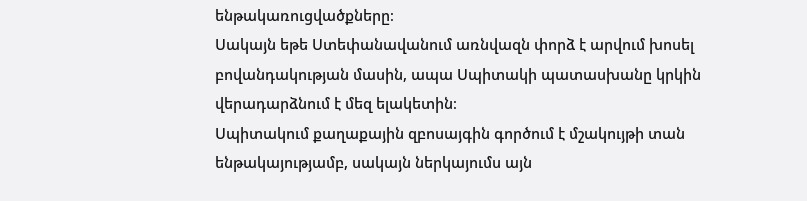ենթակառուցվածքները։
Սակայն եթե Ստեփանավանում առնվազն փորձ է արվում խոսել բովանդակության մասին, ապա Սպիտակի պատասխանը կրկին վերադարձնում է մեզ ելակետին։
Սպիտակում քաղաքային զբոսայգին գործում է մշակույթի տան ենթակայությամբ, սակայն ներկայումս այն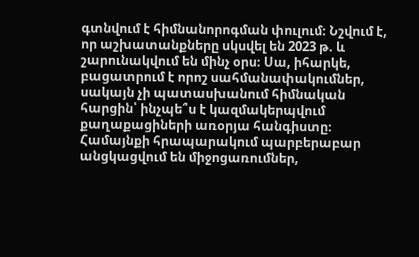գտնվում է հիմնանորոգման փուլում։ Նշվում է, որ աշխատանքները սկսվել են 2023 թ. և շարունակվում են մինչ օրս։ Սա, իհարկե, բացատրում է որոշ սահմանափակումներ, սակայն չի պատասխանում հիմնական հարցին՝ ինչպե՞ս է կազմակերպվում քաղաքացիների առօրյա հանգիստը։
Համայնքի հրապարակում պարբերաբար անցկացվում են միջոցառումներ,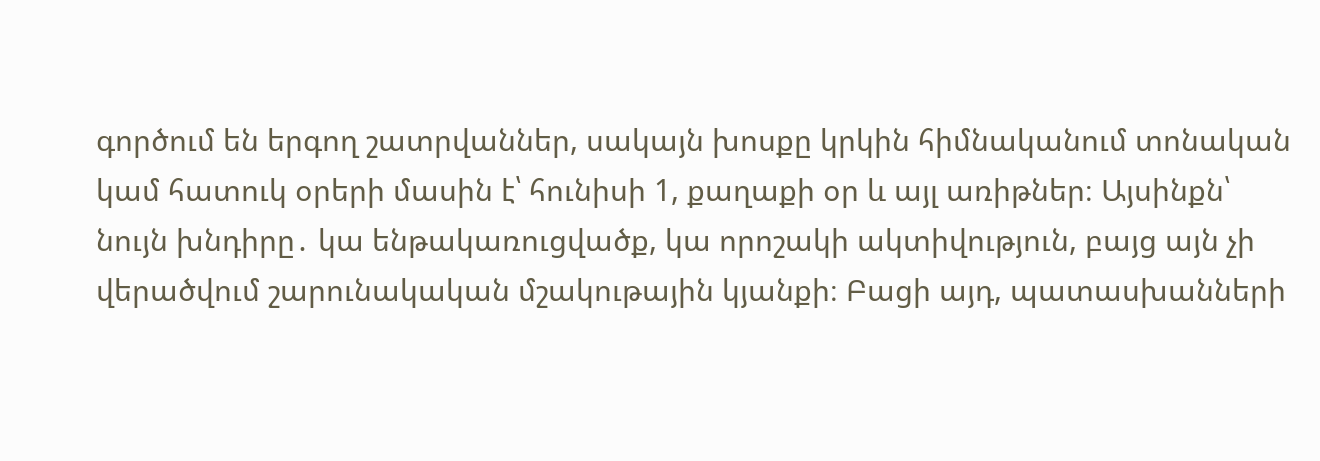գործում են երգող շատրվաններ, սակայն խոսքը կրկին հիմնականում տոնական կամ հատուկ օրերի մասին է՝ հունիսի 1, քաղաքի օր և այլ առիթներ։ Այսինքն՝ նույն խնդիրը․ կա ենթակառուցվածք, կա որոշակի ակտիվություն, բայց այն չի վերածվում շարունակական մշակութային կյանքի։ Բացի այդ, պատասխանների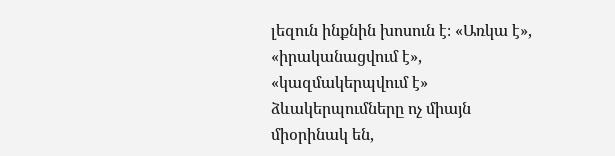լեզուն ինքնին խոսուն է։ «Առկա է», «իրականացվում է», «կազմակերպվում է» ձևակերպումները ոչ միայն միօրինակ են,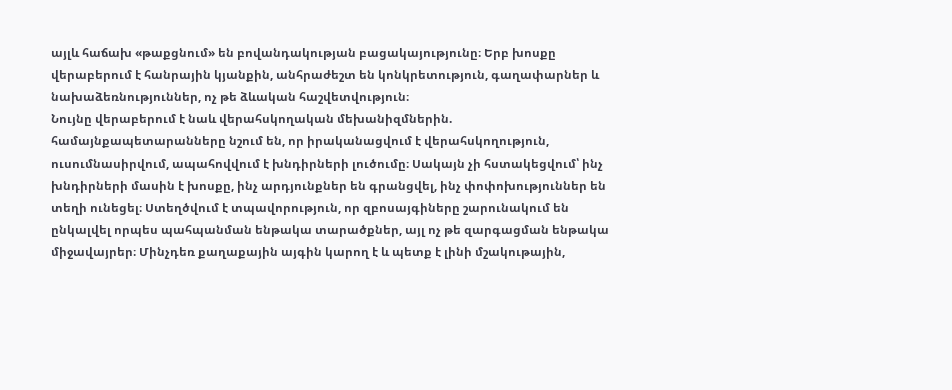այլև հաճախ «թաքցնում» են բովանդակության բացակայությունը։ Երբ խոսքը վերաբերում է հանրային կյանքին, անհրաժեշտ են կոնկրետություն, գաղափարներ և նախաձեռնություններ, ոչ թե ձևական հաշվետվություն։
Նույնը վերաբերում է նաև վերահսկողական մեխանիզմներին. համայնքապետարանները նշում են, որ իրականացվում է վերահսկողություն, ուսումնասիրվում, ապահովվում է խնդիրների լուծումը։ Սակայն չի հստակեցվում՝ ինչ խնդիրների մասին է խոսքը, ինչ արդյունքներ են գրանցվել, ինչ փոփոխություններ են տեղի ունեցել։ Ստեղծվում է տպավորություն, որ զբոսայգիները շարունակում են ընկալվել որպես պահպանման ենթակա տարածքներ, այլ ոչ թե զարգացման ենթակա միջավայրեր։ Մինչդեռ քաղաքային այգին կարող է և պետք է լինի մշակութային,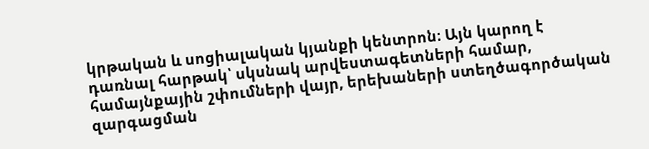կրթական և սոցիալական կյանքի կենտրոն։ Այն կարող է դառնալ հարթակ՝ սկսնակ արվեստագետների համար, համայնքային շփումների վայր, երեխաների ստեղծագործական զարգացման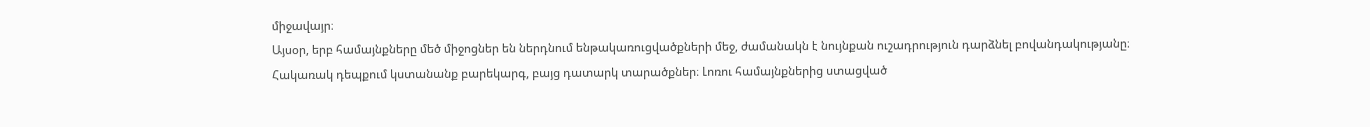միջավայր։
Այսօր, երբ համայնքները մեծ միջոցներ են ներդնում ենթակառուցվածքների մեջ, ժամանակն է նույնքան ուշադրություն դարձնել բովանդակությանը։ Հակառակ դեպքում կստանանք բարեկարգ, բայց դատարկ տարածքներ։ Լոռու համայնքներից ստացված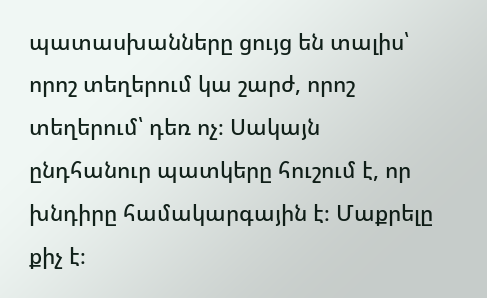պատասխանները ցույց են տալիս՝ որոշ տեղերում կա շարժ, որոշ տեղերում՝ դեռ ոչ։ Սակայն ընդհանուր պատկերը հուշում է, որ խնդիրը համակարգային է։ Մաքրելը քիչ է։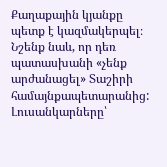Քաղաքային կյանքը պետք է կազմակերպել։ Նշենք նաև, որ դեռ պատասխանի «չենք արժանացել» Տաշիրի համայնքապետարանից:
Լուսանկարները՝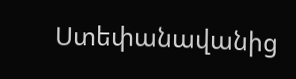Ստեփանավանից